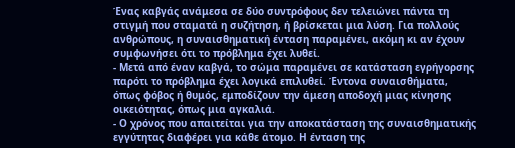Ένας καβγάς ανάμεσα σε δύο συντρόφους δεν τελειώνει πάντα τη στιγμή που σταματά η συζήτηση, ή βρίσκεται μια λύση. Για πολλούς ανθρώπους, η συναισθηματική ένταση παραμένει, ακόμη κι αν έχουν συμφωνήσει ότι το πρόβλημα έχει λυθεί.
- Μετά από έναν καβγά, το σώμα παραμένει σε κατάσταση εγρήγορσης παρότι το πρόβλημα έχει λογικά επιλυθεί. Έντονα συναισθήματα, όπως φόβος ή θυμός, εμποδίζουν την άμεση αποδοχή μιας κίνησης οικειότητας, όπως μια αγκαλιά.
- Ο χρόνος που απαιτείται για την αποκατάσταση της συναισθηματικής εγγύτητας διαφέρει για κάθε άτομο. Η ένταση της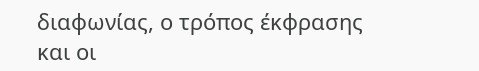διαφωνίας, ο τρόπος έκφρασης και οι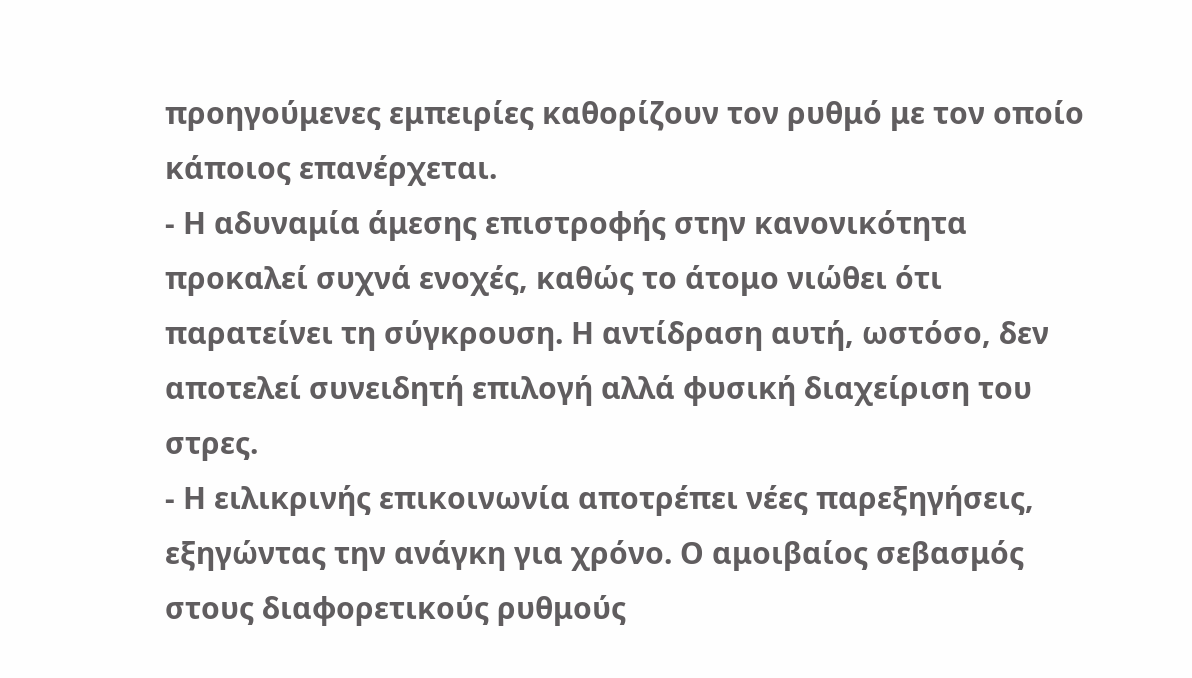προηγούμενες εμπειρίες καθορίζουν τον ρυθμό με τον οποίο κάποιος επανέρχεται.
- Η αδυναμία άμεσης επιστροφής στην κανονικότητα προκαλεί συχνά ενοχές, καθώς το άτομο νιώθει ότι παρατείνει τη σύγκρουση. Η αντίδραση αυτή, ωστόσο, δεν αποτελεί συνειδητή επιλογή αλλά φυσική διαχείριση του στρες.
- Η ειλικρινής επικοινωνία αποτρέπει νέες παρεξηγήσεις, εξηγώντας την ανάγκη για χρόνο. Ο αμοιβαίος σεβασμός στους διαφορετικούς ρυθμούς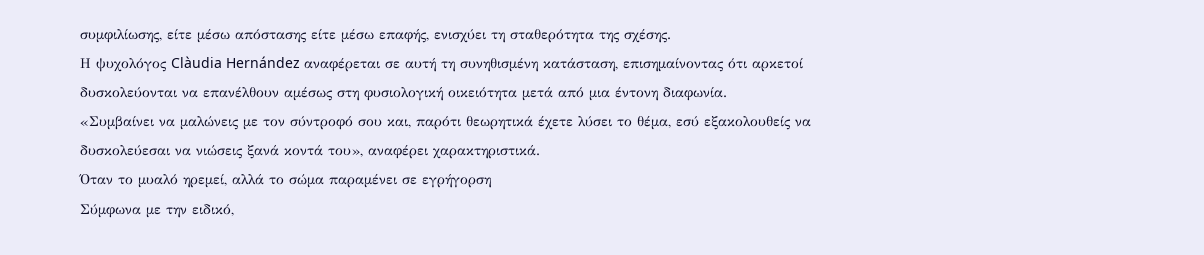συμφιλίωσης, είτε μέσω απόστασης είτε μέσω επαφής, ενισχύει τη σταθερότητα της σχέσης.
Η ψυχολόγος Clàudia Hernández αναφέρεται σε αυτή τη συνηθισμένη κατάσταση, επισημαίνοντας ότι αρκετοί δυσκολεύονται να επανέλθουν αμέσως στη φυσιολογική οικειότητα μετά από μια έντονη διαφωνία.
«Συμβαίνει να μαλώνεις με τον σύντροφό σου και, παρότι θεωρητικά έχετε λύσει το θέμα, εσύ εξακολουθείς να δυσκολεύεσαι να νιώσεις ξανά κοντά του», αναφέρει χαρακτηριστικά.
Όταν το μυαλό ηρεμεί, αλλά το σώμα παραμένει σε εγρήγορση
Σύμφωνα με την ειδικό,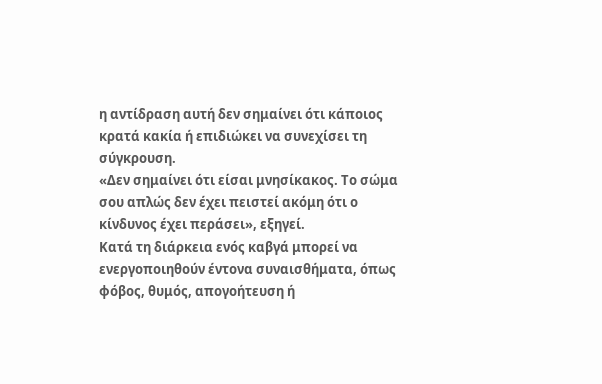η αντίδραση αυτή δεν σημαίνει ότι κάποιος κρατά κακία ή επιδιώκει να συνεχίσει τη σύγκρουση.
«Δεν σημαίνει ότι είσαι μνησίκακος. Το σώμα σου απλώς δεν έχει πειστεί ακόμη ότι ο κίνδυνος έχει περάσει», εξηγεί.
Κατά τη διάρκεια ενός καβγά μπορεί να ενεργοποιηθούν έντονα συναισθήματα, όπως φόβος, θυμός, απογοήτευση ή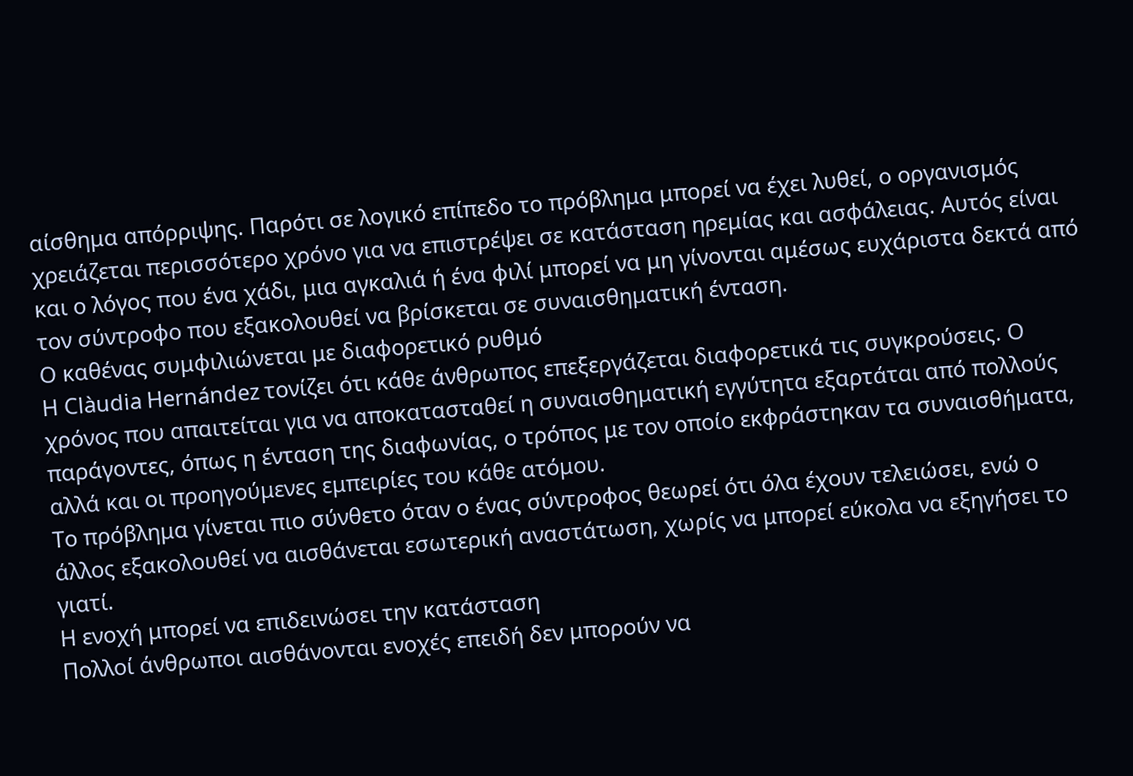αίσθημα απόρριψης. Παρότι σε λογικό επίπεδο το πρόβλημα μπορεί να έχει λυθεί, ο οργανισμός χρειάζεται περισσότερο χρόνο για να επιστρέψει σε κατάσταση ηρεμίας και ασφάλειας. Αυτός είναι και ο λόγος που ένα χάδι, μια αγκαλιά ή ένα φιλί μπορεί να μη γίνονται αμέσως ευχάριστα δεκτά από τον σύντροφο που εξακολουθεί να βρίσκεται σε συναισθηματική ένταση.
Ο καθένας συμφιλιώνεται με διαφορετικό ρυθμό
Η Clàudia Hernández τονίζει ότι κάθε άνθρωπος επεξεργάζεται διαφορετικά τις συγκρούσεις. Ο χρόνος που απαιτείται για να αποκατασταθεί η συναισθηματική εγγύτητα εξαρτάται από πολλούς παράγοντες, όπως η ένταση της διαφωνίας, ο τρόπος με τον οποίο εκφράστηκαν τα συναισθήματα, αλλά και οι προηγούμενες εμπειρίες του κάθε ατόμου.
Το πρόβλημα γίνεται πιο σύνθετο όταν ο ένας σύντροφος θεωρεί ότι όλα έχουν τελειώσει, ενώ ο άλλος εξακολουθεί να αισθάνεται εσωτερική αναστάτωση, χωρίς να μπορεί εύκολα να εξηγήσει το γιατί.
Η ενοχή μπορεί να επιδεινώσει την κατάσταση
Πολλοί άνθρωποι αισθάνονται ενοχές επειδή δεν μπορούν να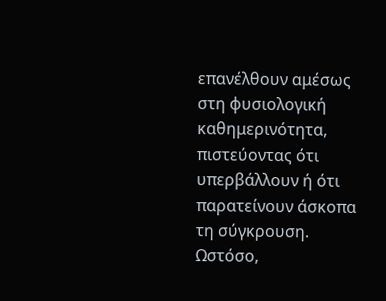επανέλθουν αμέσως στη φυσιολογική καθημερινότητα, πιστεύοντας ότι υπερβάλλουν ή ότι παρατείνουν άσκοπα τη σύγκρουση.
Ωστόσο,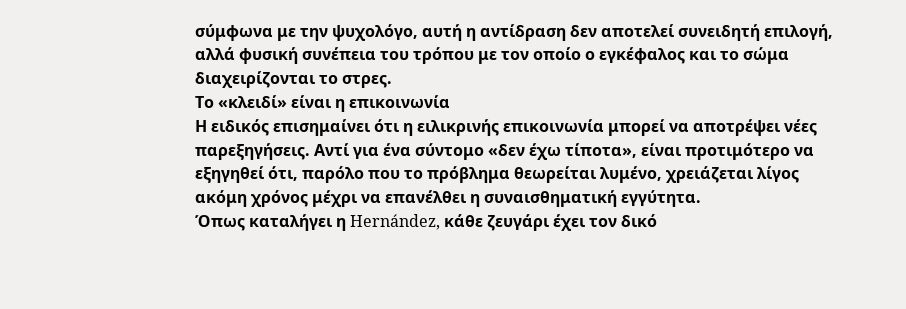σύμφωνα με την ψυχολόγο, αυτή η αντίδραση δεν αποτελεί συνειδητή επιλογή, αλλά φυσική συνέπεια του τρόπου με τον οποίο ο εγκέφαλος και το σώμα διαχειρίζονται το στρες.
Το «κλειδί» είναι η επικοινωνία
Η ειδικός επισημαίνει ότι η ειλικρινής επικοινωνία μπορεί να αποτρέψει νέες παρεξηγήσεις. Αντί για ένα σύντομο «δεν έχω τίποτα», είναι προτιμότερο να εξηγηθεί ότι, παρόλο που το πρόβλημα θεωρείται λυμένο, χρειάζεται λίγος ακόμη χρόνος μέχρι να επανέλθει η συναισθηματική εγγύτητα.
Όπως καταλήγει η Hernández, κάθε ζευγάρι έχει τον δικό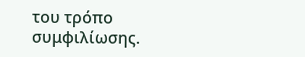του τρόπο συμφιλίωσης.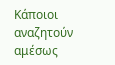Κάποιοι αναζητούν αμέσως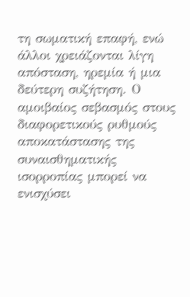τη σωματική επαφή, ενώ άλλοι χρειάζονται λίγη απόσταση, ηρεμία ή μια δεύτερη συζήτηση. Ο αμοιβαίος σεβασμός στους διαφορετικούς ρυθμούς αποκατάστασης της συναισθηματικής ισορροπίας μπορεί να ενισχύσει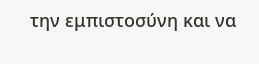την εμπιστοσύνη και να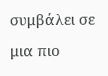συμβάλει σε μια πιο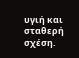υγιή και σταθερή σχέση.